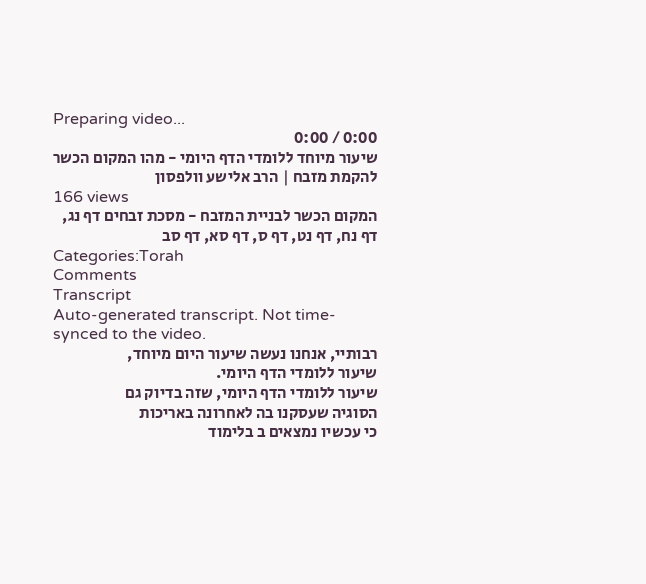Preparing video...
0:00 / 0:00
שיעור מיוחד ללומדי הדף היומי - מהו המקום הכשר להקמת מזבח | הרב אלישע וולפסון
166 views
המקום הכשר לבניית המזבח - מסכת זבחים דף נג, דף נח, דף נט, דף ס, דף סא, דף סב
Categories:Torah
Comments
Transcript
Auto-generated transcript. Not time-synced to the video.
רבותיי, אנחנו נעשה שיעור היום מיוחד,
שיעור ללומדי הדף היומי.
שיעור ללומדי הדף היומי, שזה בדיוק גם
הסוגיה שעסקנו בה לאחרונה באריכות
כי עכשיו נמצאים ב בלימוד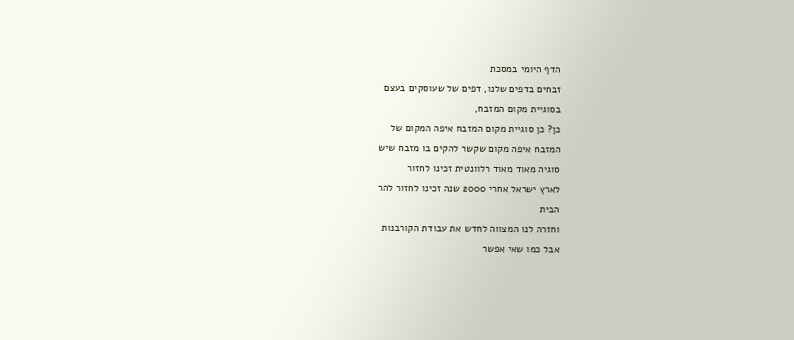הדף היומי במסכת
זבחים בדפים שלנו, דפים של שעוסקים בעצם
בסוגיית מקום המזבח,
כן? כן סוגיית מקום המזבח איפה המקום של
המזבח איפה מקום שקשר להקים בו מזבח שיש
סוגיה מאוד מאוד רלוונטית זכינו לחזור
לארץ ישראל אחרי 2000 שנה זכינו לחזור להר
הבית
וחזרה לנו המצווה לחדש את עבודת הקורבנות
אבל כמו שאי אפשר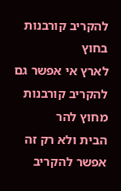להקריב קורבנות בחוץ
לארץ אי אפשר גם להקריב קורבנות מחוץ להר
הבית ולא רק זה אפשר להקריב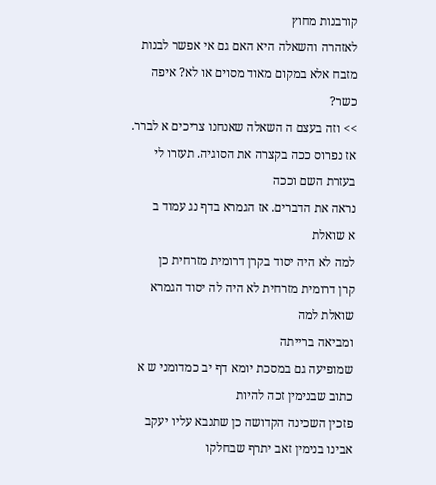קורבנות מחוץ
לאזהרה והשאלה היא האם גם אי אפשר לבנות
מזבח אלא במקום מאוד מסוים או לא? איפה
כשר?
>> וזה בעצם ה השאלה שאנחנו צריכים א לברר.
אז נפרוס ככה בקצרה את הסוגיה. תעזרו לי
בעזרת השם וככה
נראה את הדברים. אז הגמרא בדף נג עמוד ב
א שואלת
למה לא היה יסוד בקרן דרומית מזרחית כן
קרן דרומית מזרחית לא היה לה יסוד הגמרא
שואלת למה
ומביאה ברייתה
שמופיעה גם במסכת יומא דף יב כמדומני ש א
כתוב שבנימין זכה להיות
פזכין השכינה הקדושה כן שתנבא עליו יעקב
אבינו בנימין זאב יתרף שבחלקו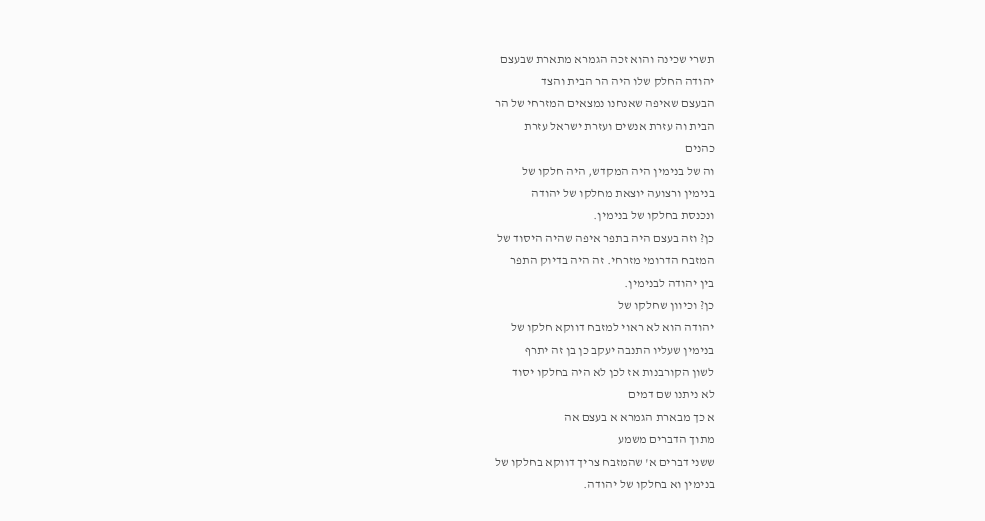תשרי שכינה והוא זכה הגמרא מתארת שבעצם
יהודה החלק שלו היה הר הבית והצד
הבעצם שאיפה שאנחנו נמצאים המזרחי של הר
הבית וה עזרת אנשים ועזרת ישראל עזרת
כהנים
וה של בנימין היה המקדש, היה חלקו של
בנימין ורצועה יוצאת מחלקו של יהודה
ונכנסת בחלקו של בנימין.
כן? וזה בעצם היה בתפר איפה שהיה היסוד של
המזבח הדרומי מזרחי. זה היה בדיוק התפר
בין יהודה לבנימין.
כן? וכיוון שחלקו של
יהודה הוא לא ראוי למזבח דווקא חלקו של
בנימין שעליו התנבה יעקב כן בן זה יתרף
לשון הקורבנות אז לכן לא היה בחלקו יסוד
לא ניתנו שם דמים
א כך מבארת הגמרא א בעצם אה
מתוך הדברים משמע
ששני דברים א' שהמזבח צריך דווקא בחלקו של
בנימין וא בחלקו של יהודה.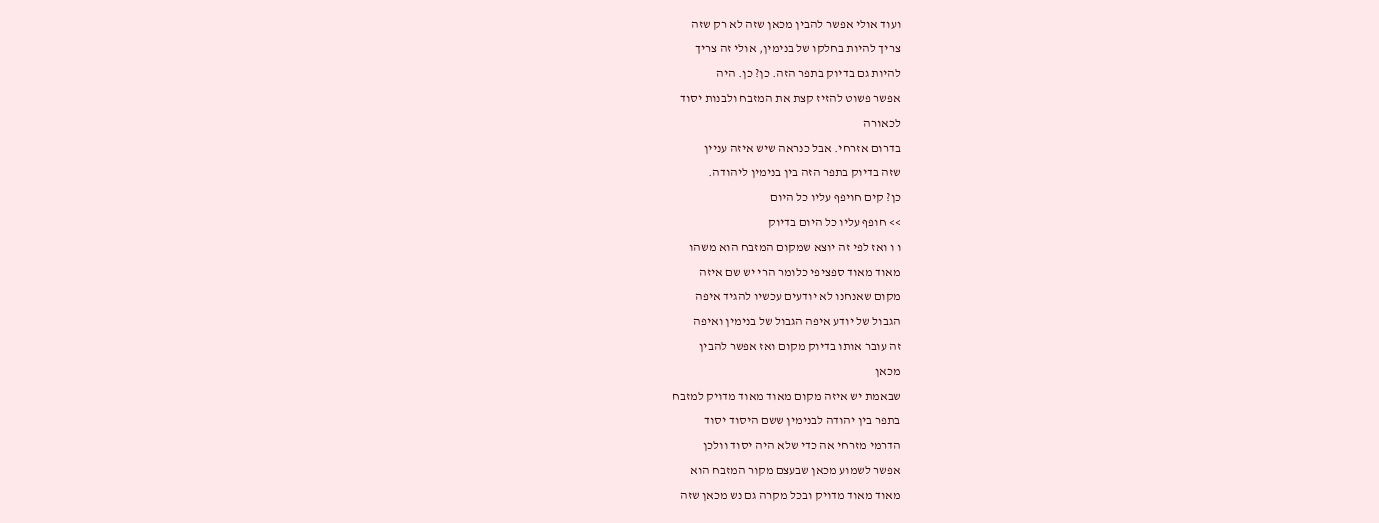ועוד אולי אפשר להבין מכאן שזה לא רק שזה
צריך להיות בחלקו של בנימין, אולי זה צריך
להיות גם בדיוק בתפר הזה. כן? כן. היה
אפשר פשוט להזיז קצת את המזבח ולבנות יסוד
לכאורה
בדרום אזרחי. אבל כנראה שיש איזה עניין
שזה בדיוק בתפר הזה בין בנימין ליהודה.
כן? קים חויפף עליו כל היום
>> חופף עליו כל היום בדיוק
ו ו ואז לפי זה יוצא שמקום המזבח הוא משהו
מאוד מאוד ספציפי כלומר הרי יש שם איזה
מקום שאנחנו לא יודעים עכשיו להגיד איפה
הגבול של יודע איפה הגבול של בנימין ואיפה
זה עובר אותו בדיוק מקום ואז אפשר להבין
מכאן
שבאמת יש איזה מקום מאוד מאוד מדויק למזבח
בתפר בין יהודה לבנימין ששם היסוד יסוד
הדרמי מזרחי אה כדי שלא היה יסוד וולכן
אפשר לשמוע מכאן שבעצם מקור המזבח הוא
מאוד מאוד מדויק ובכל מקרה גם נש מכאן שזה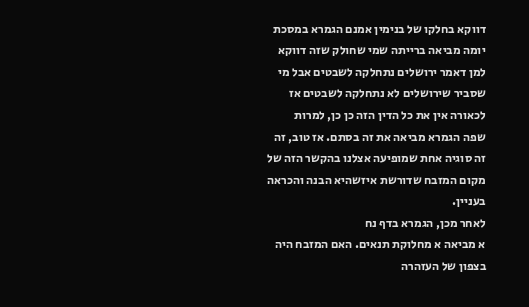דווקא בחלקו של בנימין אמנם הגמרא במסכת
יומה מביאה ברייתה שמי שחולק שזה דווקא
למן דאמר ירושלים נתחלקה לשבטים אבל מי
שסביר שירושלים לא נתחלקה לשבטים אז
לכאורה אין את כל הדין הזה כן כן, למרות
שפה הגמרא מביאה את זה בסתם. אז טוב, זה
זה סוגיה אחת שמופיעה אצלנו בהקשר הזה של
מקום המזבח שדורשת איזשהיא הבנה והכראה
בעניין.
לאחר מכן, הגמרא בדף נח
א מביאה א מחלוקת תנאים. האם המזבח היה
בצפון של העזהרה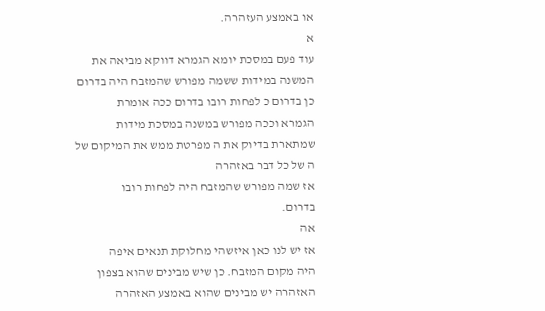או באמצע העזהרה.
א
עוד פעם במסכת יומא הגמרא דווקא מביאה את
המשנה במידות ששמה מפורש שהמזבח היה בדרום
כן בדרום כ לפחות רובו בדרום ככה אומרת
הגמרא וככה מפורש במשנה במסכת מידות
שמתארת בדיוק את ה מפרטת ממש את המיקום של
ה של כל דבר באזהרה
אז שמה מפורש שהמזבח היה לפחות רובו
בדרום.
אה
אז יש לנו כאן איזשהי מחלוקת תנאים איפה
היה מקום המזבח. כן שיש מבינים שהוא בצפון
האזהרה יש מבינים שהוא באמצע האזהרה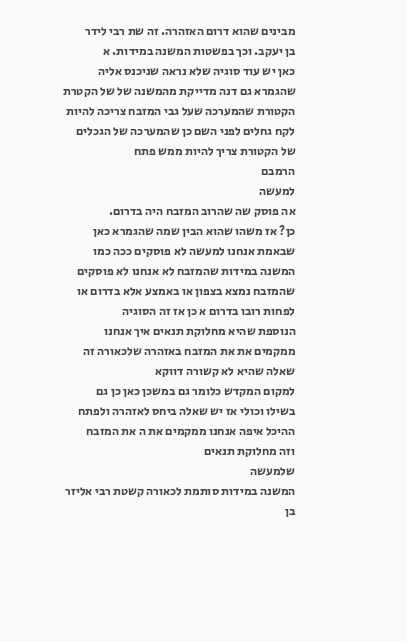מבינים שהוא דרום האזהרה. זה שת רבי לידר
בן יעקב. וכך בפשטות המשנה במידות. א
כאן יש עוד סוגיה שלא נראה שניכנס אליה
שהגמרא גם דנה מדייקת מהמשנה של של הקטרת
הקטורת שהמערכה שעל גבי המזבח צריכה להיות
לקח גחלים לפני השם כן שהמערכה של הגכלים
של הקטורת צריך להיות ממש פתח
הרמבם
למעשה
אה פוסק שה שהרוב המזבח היה בדרום.
כן? אז משהו שהוא הבין שמה שהגמרא כאן
שבאמת אנחנו למעשה לא פוסקים ככה כמו
המשנה במידות שהמזבח לא אנחנו לא פוסקים
שהמזבח נמצא בצפון או באמצע אלא בדרום או
לפחות רובו בדרום א כן אז זה הסוגיה
הנוספת שהיא מחלוקת תנאים איך אנחנו
ממקמים את את המזבח באזהרה שלכאורה זה
שאלה שהיא לא קשורה דווקא
למקום המקדש כלומר גם במשכן כאן כן גם
בשילו וכולי אז יש שאלה ביחס לאזהרה ולפתח
ההיכל איפה אנחנו ממקמים את ה את המזבח
וזה מחלוקת תנאים
שלמעשה
המשנה במידות סותמת לכאורה קשטת רבי אליזר
בן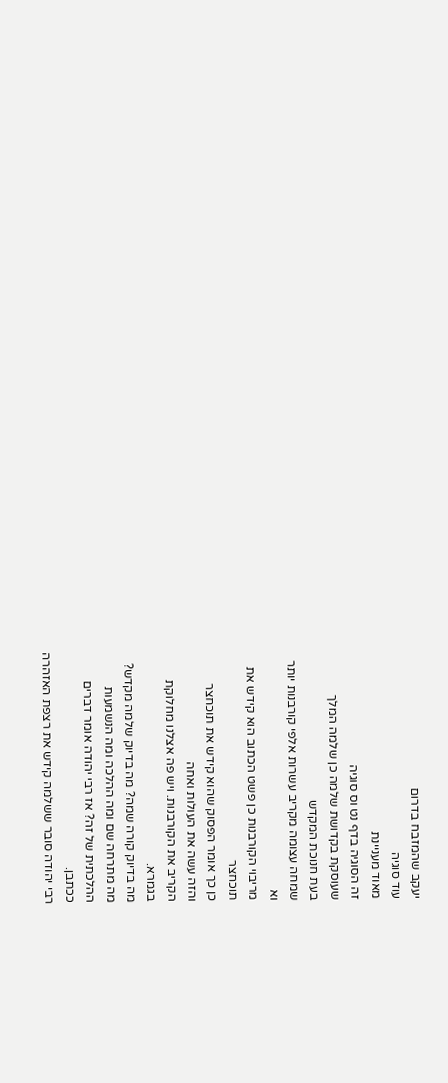יעקב שהמזבח בדרום
עוד סוגיה
מאוד מעניינת
זה הסוגיה בדף נט וס סוגיה
שעוסקת בקדושת שלמה כן שלמה המלך
בעת חנוכת המקדש
שמחה עצומה מקריב עשרות אלפי קורבנות יותר
וא
מריבוי הקורבנות כן פשט הכתוב הוא קידש את
תוכחצר
כן כך אומר הפסוק שהוא קידש את תוכחצר
והזה עשה את העולות ואחה
הקריב את הקורבנות. ויש פה אצלנו מחלוקת
בגמרא.
מה בדיוק קורה שמה? מה בדיוק שלמה מקדש?
מה מתרחה שם ומה ההלכה ומה הנשמעות
ההלכתית של זה? אז רבי יהודה אומר דברים
ככתבן.
רבי יהודה סובר ששלמה קידש את רצפת האזהרה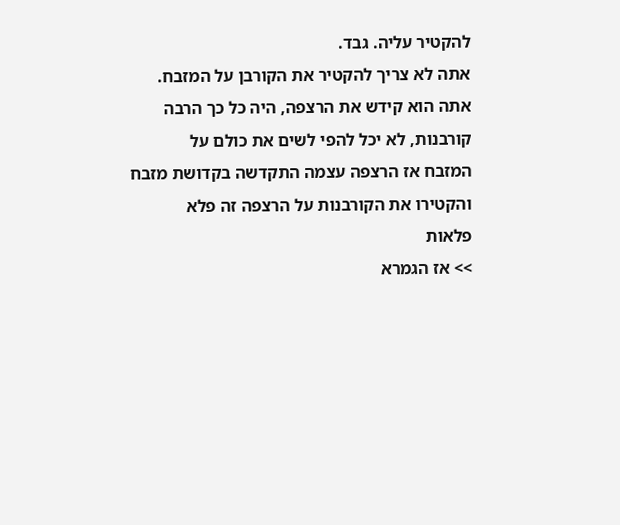להקטיר עליה. גבד.
אתה לא צריך להקטיר את הקורבן על המזבח.
אתה הוא קידש את הרצפה, היה כל כך הרבה
קורבנות, לא יכל להפי לשים את כולם על
המזבח אז הרצפה עצמה התקדשה בקדושת מזבח
והקטירו את הקורבנות על הרצפה זה פלא
פלאות
>> אז הגמרא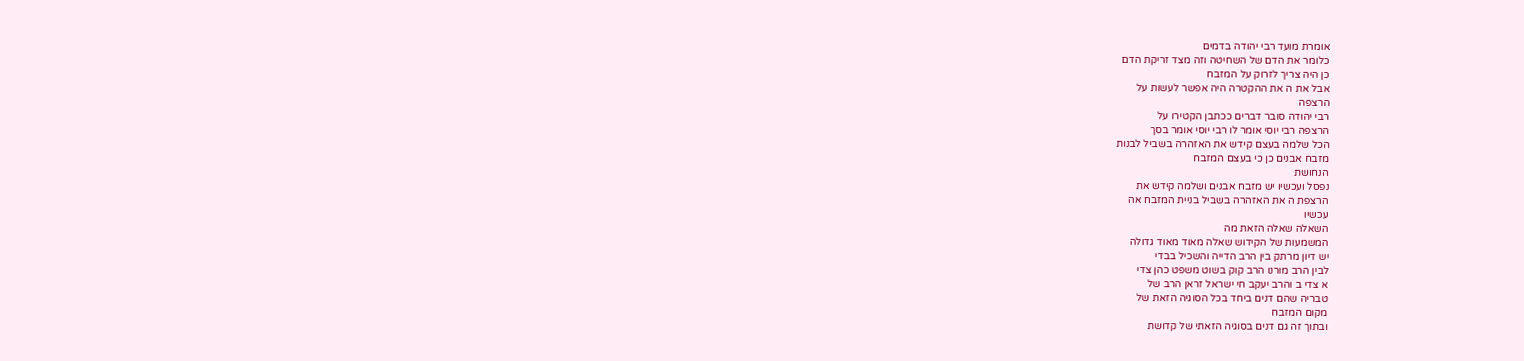אומרת מועד רבי יהודה בדמים
כלומר את הדם של השחיטה וזה מצד זריקת הדם
כן היה צריך לזרוק על המזבח
אבל את ה את ההקטרה היה אפשר לעשות על
הרצפה
רבי יהודה סובר דברים ככתבן הקטירו על
הרצפה רבי יוסי אומר לו רבי יוסי אומר בסך
הכל שלמה בעצם קידש את האזהרה בשביל לבנות
מזבח אבנים כן כי בעצם המזבח
הנחושת
נפסל ועכשיו יש מזבח אבנים ושלמה קידש את
הרצפת ה את האזהרה בשביל בניית המזבח אה
עכשיו
השאלה שאלה הזאת מה
המשמעות של הקידוש שאלה מאוד מאוד גדולה
יש דיון מרתק בין הרב הדייה והשכיל בבדי
לבין הרב מורנו הרב קוק בשוט משפט כהן צדי
א צדי ב והרב יעקב חי ישראל זראן הרב של
טבריה שהם דנים ביחד בכל הסוגיה הזאת של
מקום המזבח
ובתוך זה גם דנים בסוגיה הזאתי של קדושת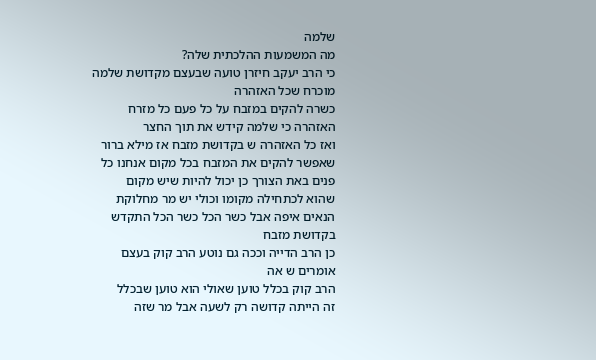שלמה
מה המשמעות ההלכתית שלה?
כי הרב יעקב חיזרן טועה שבעצם מקדושת שלמה
מוכרח שכל האזהרה
כשרה להקים במזבח על כל פעם כל מזרח
האזהרה כי שלמה קידש את תוך החצר
ואז כל האזהרה ש בקדושת מזבח אז מילא ברור
שאפשר להקים את המזבח בכל מקום אנחנו כל
פנים באת הצורך כן יכול להיות שיש מקום
שהוא לכתחילה מקומו וכולי יש מר מחלוקת
הנאים איפה אבל כשר הכל כשר הכל התקדש
בקדושת מזבח
כן הרב הדייה וככה גם נוטע הרב קוק בעצם
אומרים ש אה
הרב קוק בכלל טוען שאולי הוא טוען שבכלל
זה הייתה קדושה רק לשעה אבל מר שזה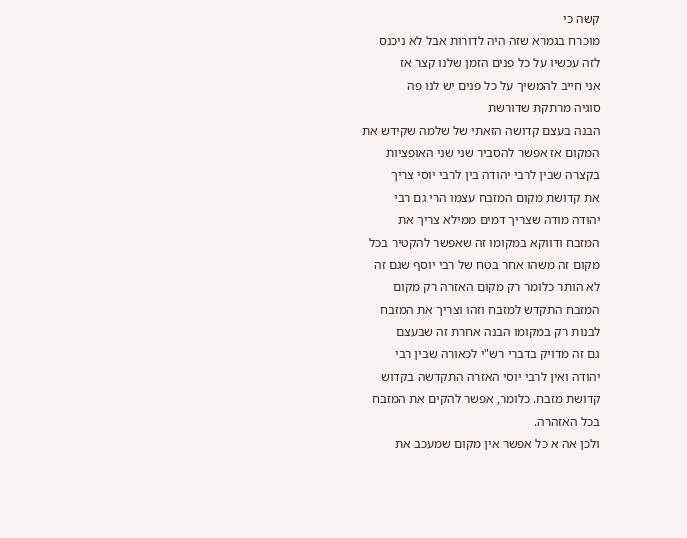קשה כי
מוכרח בגמרא שזה היה לדורות אבל לא ניכנס
לזה עכשיו על כל פנים הזמן שלנו קצר אז
אני חייב להמשיך על כל פנים יש לנו פה
סוגיה מרתקת שדורשת
הבנה בעצם קדושה הזאתי של שלמה שקידש את
המקום אז אפשר להסביר שני שני האופציות
בקצרה שבין לרבי יהודה בין לרבי יוסי צריך
את קדושת מקום המזבח עצמו הרי גם רבי
יהודה מודה שצריך דמים ממילא צריך את
המזבח ודווקא במקומו זה שאפשר להקטיר בכל
מקום זה משהו אחר בטח של רבי יוסף שגם זה
לא הותר כלומר רק מקום האזרה רק מקום
המזבח התקדש למזבח וזהו וצריך את המזבח
לבנות רק במקומו הבנה אחרת זה שבעצם
גם זה מדויק בדברי רש"י לכאורה שבין רבי
יהודה ואין לרבי יוסי האזרה התקדשה בקדוש
קדושת מזבח. כלומר, אפשר להקים את המזבח
בכל האזהרה.
ולכן אה א כל אפשר אין מקום שמעכב את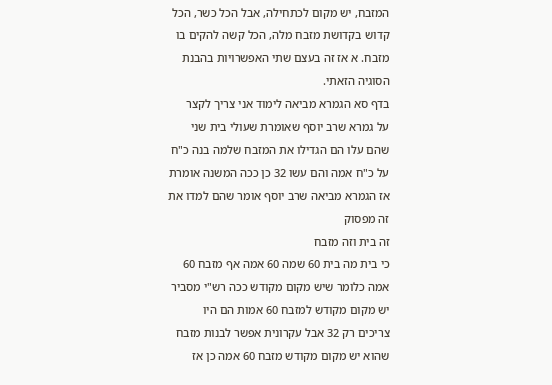המזבח, יש מקום לכתחילה, אבל הכל כשר, הכל
קדוש בקדושת מזבח מלה, הכל קשה להקים בו
מזבח. א אז זה בעצם שתי האפשרויות בהבנת
הסוגיה הזאתי.
בדף סא הגמרא מביאה לימוד אני צריך לקצר
על גמרא שרב יוסף שאומרת שעולי בית שני
שהם עלו הם הגדילו את המזבח שלמה בנה כ"ח
על כ"ח אמה והם עשו 32 כן ככה המשנה אומרת
אז הגמרא מביאה שרב יוסף אומר שהם למדו את
זה מפסוק
זה בית וזה מזבח
כי בית מה בית 60 שמה 60 אמה אף מזבח 60
אמה כלומר שיש מקום מקודש ככה רש"י מסביר
יש מקום מקודש למזבח 60 אמות הם היו
צריכים רק 32 אבל עקרונית אפשר לבנות מזבח
שהוא יש מקום מקודש מזבח 60 אמה כן אז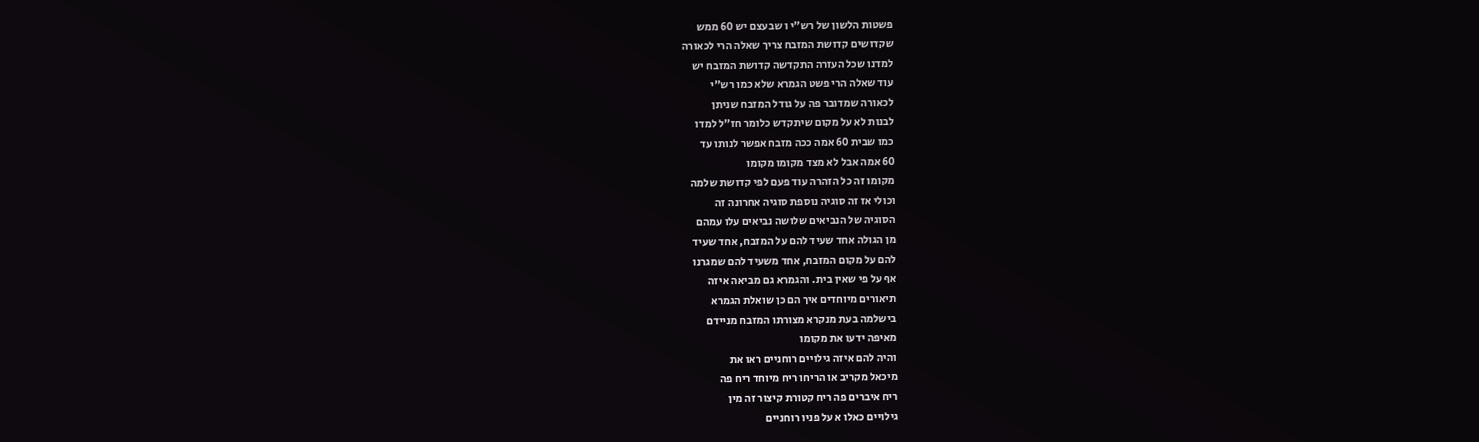פשטות הלשון של רש"י ו שבעצם יש 60 ממש
שקדושים קדושת המזבח צריך שאלה הרי לכאורה
למדנו שכל העזרה התקדשה קדושת המזבח יש
עוד שאלה הרי פשט הגמרא שלא כמו רש"י
לכאורה שמדובר פה על גודל המזבח שניתן
לבנות לא על מקום שיתקדש כלומר חז"ל למדו
כמו שבית 60 אמה ככה מזבח אפשר לנותו עד
60 אמה אבל לא מצד מקומו מקומו
מקומו זה כל הזהרה עוד פעם לפי קדושת שלמה
וכולי אז זה סוגיה נוספת סוגיה אחרונה זה
הסוגיה של הנביאים שלושה נביאים עלו עמהם
מן הגולה אחד שעיד להם על המזבח, אחד שעיד
להם על מקום המזבח, אחד משעיד להם שמגרנו
אף על פי שאין בית. והגמרא גם מביאה איזה
תיאורים מיוחדים איך הם כן שואלת הגמרא
בישלמה בעת מנקרא מצורתו המזבח מניידם
מאיפה ידעו את מקומו
והיה להם איזה גילויים רוחניים ראו את
מיכאל מקריב או הריחו ריח מיוחד ריח פה
ריח איברים פה ריח קטורת קיצור זה מין
גילויים כאלו א על פניו רוחניים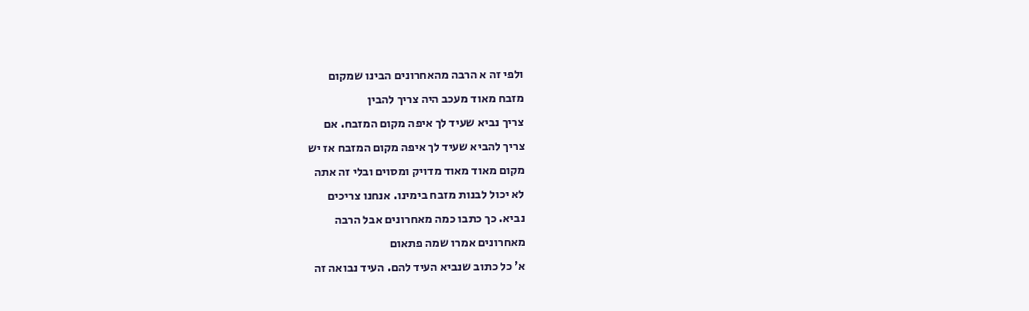ולפי זה א הרבה מהאחרונים הבינו שמקום
מזבח מאוד מעכב היה צריך להבין
צריך נביא שעיד לך איפה מקום המזבח. אם
צריך להביא שעיד לך איפה מקום המזבח אז יש
מקום מאוד מאוד מדויק ומסוים ובלי זה אתה
לא יכול לבנות מזבח בימינו. אנחנו צריכים
נביא. כך כתבו כמה מאחרונים אבל הרבה
מאחרונים אמרו שמה פתאום
א' כל כתוב שנביא העיד להם. העיד נבואה זה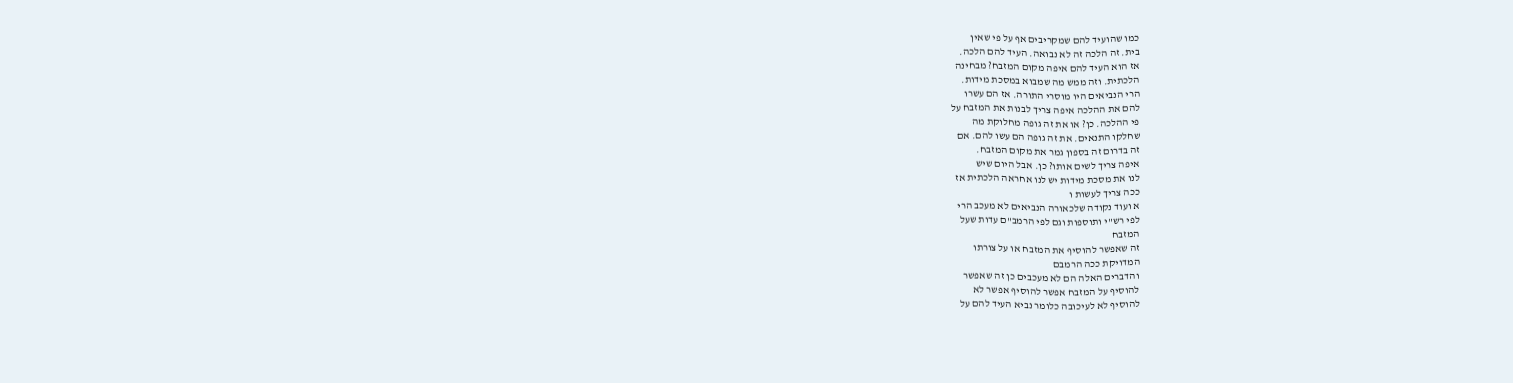כמו שהועיד להם שמקריבים אף על פי שאין
בית. זה הלכה זה לא נבואה. העיד להם הלכה.
אז הוא העיד להם איפה מקום המזבח? מבחינה
הלכתית. וזה ממש מה שמבוא במסכת מידות.
הרי הנביאים היו מוסרי התורה. אז הם עשרו
להם את ההלכה איפה צריך לבנות את המזבח על
פי ההלכה. כן? או את זה גופה מחלוקת מה
שחלקו התנאים. את זה גופה הם עשו להם. אם
זה בדרום זה בספון גמר את מקום המזבח.
איפה צריך לשים אותו? כן. אבל היום שיש
לנו את מסכת מידות יש לנו אחראה הלכתית אז
ככה צריך לעשות ו
א ועוד נקודה שלכאורה הנביאים לא מעכב הרי
לפי רש"י ותוספות וגם לפי הרמב"ם עדות שעל
המזבח
זה שאפשר להוסיף את המזבח או על צורתו
המדויקת ככה הרמבם
והדברים האלה הם לא מעכבים כן זה שאפשר
להוסיף על המזבח אפשר להוסיף אפשר לא
להוסיף לא לעיכובה כלומר נביא העיד להם על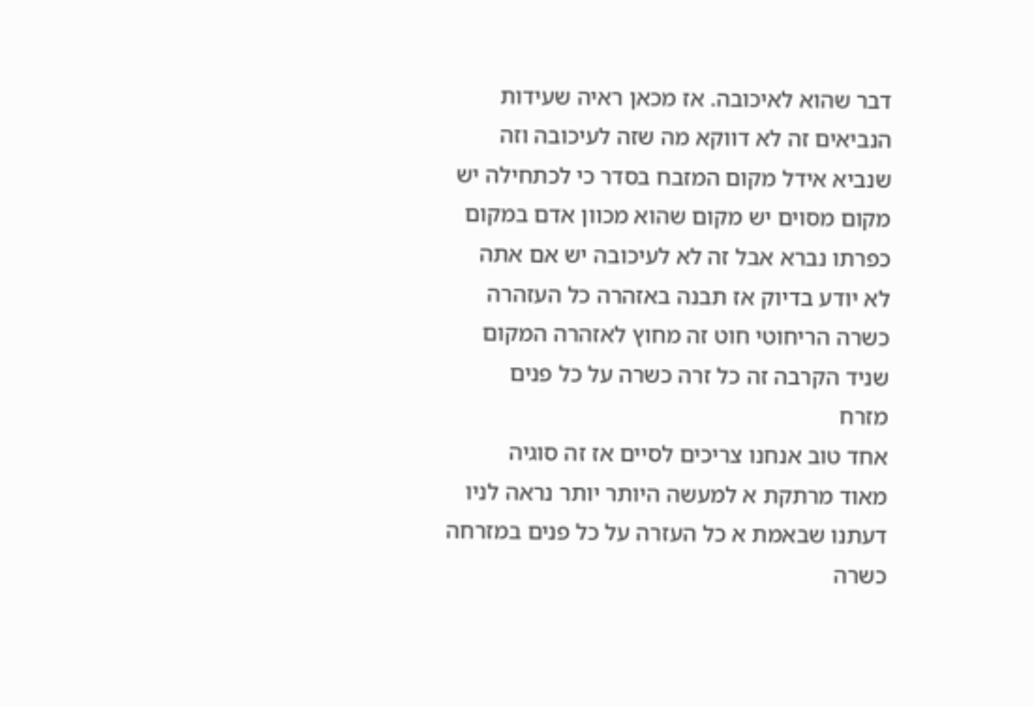דבר שהוא לאיכובה. אז מכאן ראיה שעידות
הנביאים זה לא דווקא מה שזה לעיכובה וזה
שנביא אידל מקום המזבח בסדר כי לכתחילה יש
מקום מסוים יש מקום שהוא מכוון אדם במקום
כפרתו נברא אבל זה לא לעיכובה יש אם אתה
לא יודע בדיוק אז תבנה באזהרה כל העזהרה
כשרה הריחוטי חוט זה מחוץ לאזהרה המקום
שניד הקרבה זה כל זרה כשרה על כל פנים
מזרח
אחד טוב אנחנו צריכים לסיים אז זה סוגיה
מאוד מרתקת א למעשה היותר יותר נראה לניו
דעתנו שבאמת א כל העזרה על כל פנים במזרחה
כשרה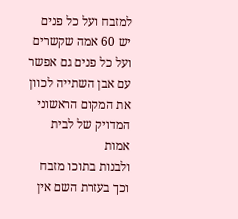למזבח ועל כל פנים יש 60 אמה שקשרים
ועל כל פנים גם אפשר עם אבן השתייה לכוון
את המקום הראשוני המדויק של לבית אמות
ולבנות בתוכו מזבח וכך בעזרת השם אין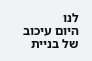לנו
היום עיכוב של בניית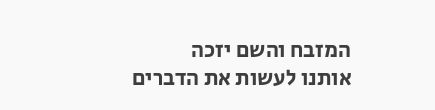המזבח והשם יזכה
אותנו לעשות את הדברים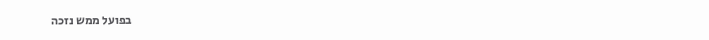בפועל ממש נזכה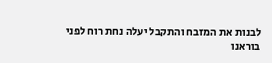לבנות את המזבח והתקבל יעלה נחת רוח לפני
בוראנו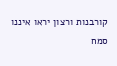קורבנות ורצון יראו איננו סמח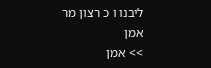ליבנו ו כ רצון מר אמן
>> אמן